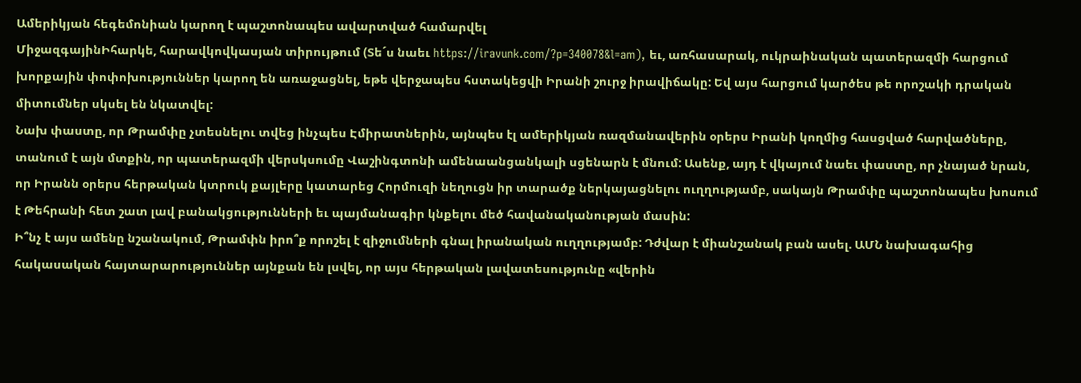Ամերիկյան հեգեմոնիան կարող է պաշտոնապես ավարտված համարվել
ՄիջազգայինԻհարկե, հարավկովկասյան տիրույթում (Տե´ս նաեւ https://iravunk.com/?p=340078&l=am), եւ, առհասարակ, ուկրաինական պատերազմի հարցում խորքային փոփոխություններ կարող են առաջացնել, եթե վերջապես հստակեցվի Իրանի շուրջ իրավիճակը: Եվ այս հարցում կարծես թե որոշակի դրական միտումներ սկսել են նկատվել:
Նախ փաստը, որ Թրամփը չտեսնելու տվեց ինչպես Էմիրատներին, այնպես էլ ամերիկյան ռազմանավերին օրերս Իրանի կողմից հասցված հարվածները, տանում է այն մտքին, որ պատերազմի վերսկսումը Վաշինգտոնի ամենաանցանկալի սցենարն է մնում: Ասենք, այդ է վկայում նաեւ փաստը, որ չնայած նրան, որ Իրանն օրերս հերթական կտրուկ քայլերը կատարեց Հորմուզի նեղուցն իր տարածք ներկայացնելու ուղղությամբ, սակայն Թրամփը պաշտոնապես խոսում է Թեհրանի հետ շատ լավ բանակցությունների եւ պայմանագիր կնքելու մեծ հավանականության մասին:
Ի՞նչ է այս ամենը նշանակում, Թրամփն իրո՞ք որոշել է զիջումների գնալ իրանական ուղղությամբ: Դժվար է միանշանակ բան ասել. ԱՄՆ նախագահից հակասական հայտարարություններ այնքան են լսվել, որ այս հերթական լավատեսությունը «վերին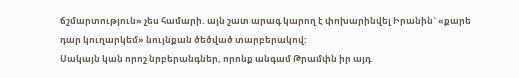ճշմարտություն» չես համարի. այն շատ արագ կարող է փոխարինվել Իրանին` «քարե դար կուղարկեմ» նույնքան ծեծված տարբերակով:
Սակայն կան որոշ նրբերանգներ, որոնք անգամ Թրամփն իր այդ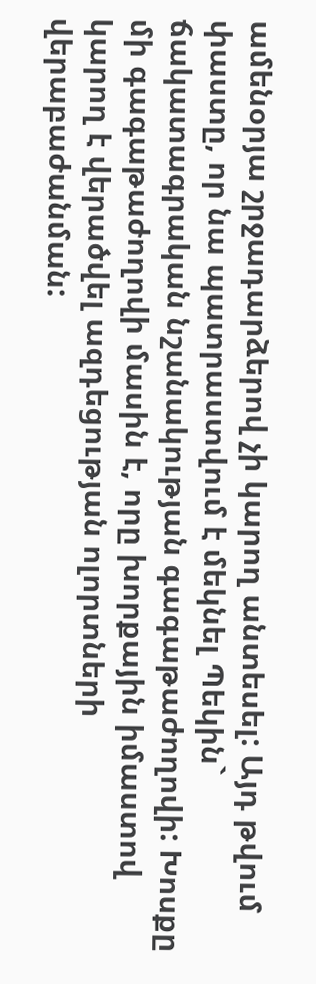ամենօրյա շրջադարձերով չի կարող անտեսել: Այդ թվում փաստը, որ նա պատրաստվում է մեկնել Պեկին` ճակատագրական նշանակության գագաթաժողովի: Խոսքը մի գագաթաժողովի մասին է, որը խորքային իմաստով կարող է վերածվել ազդեցության ոլորտների վերաբաժանման: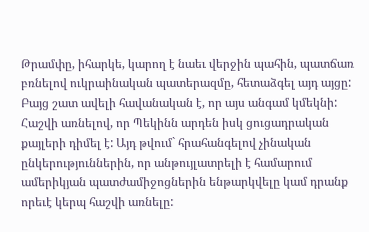Թրամփը, իհարկե, կարող է նաեւ վերջին պահին, պատճառ բռնելով ուկրաինական պատերազմը, հետաձգել այդ այցը: Բայց շատ ավելի հավանական է, որ այս անգամ կմեկնի: Հաշվի առնելով, որ Պեկինն արդեն իսկ ցուցադրական քայլերի դիմել է: Այդ թվում` հրահանգելով չինական ընկերություններին, որ անթույլատրելի է համարում ամերիկյան պատժամիջոցներին ենթարկվելը կամ դրանք որեւէ կերպ հաշվի առնելը: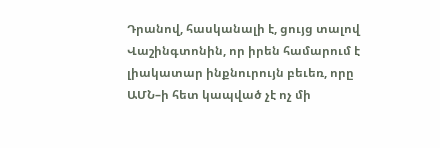Դրանով, հասկանալի է, ցույց տալով Վաշինգտոնին, որ իրեն համարում է լիակատար ինքնուրույն բեւեռ, որը ԱՄՆ–ի հետ կապված չէ ոչ մի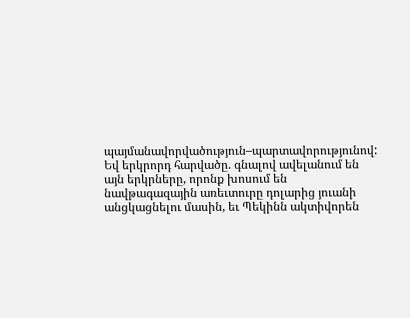պայմանավորվածություն–պարտավորությունով: Եվ երկրորդ հարվածը. գնալով ավելանում են այն երկրները, որոնք խոսում են նավթագազային առեւտուրը դոլարից յուանի անցկացնելու մասին, եւ Պեկինն ակտիվորեն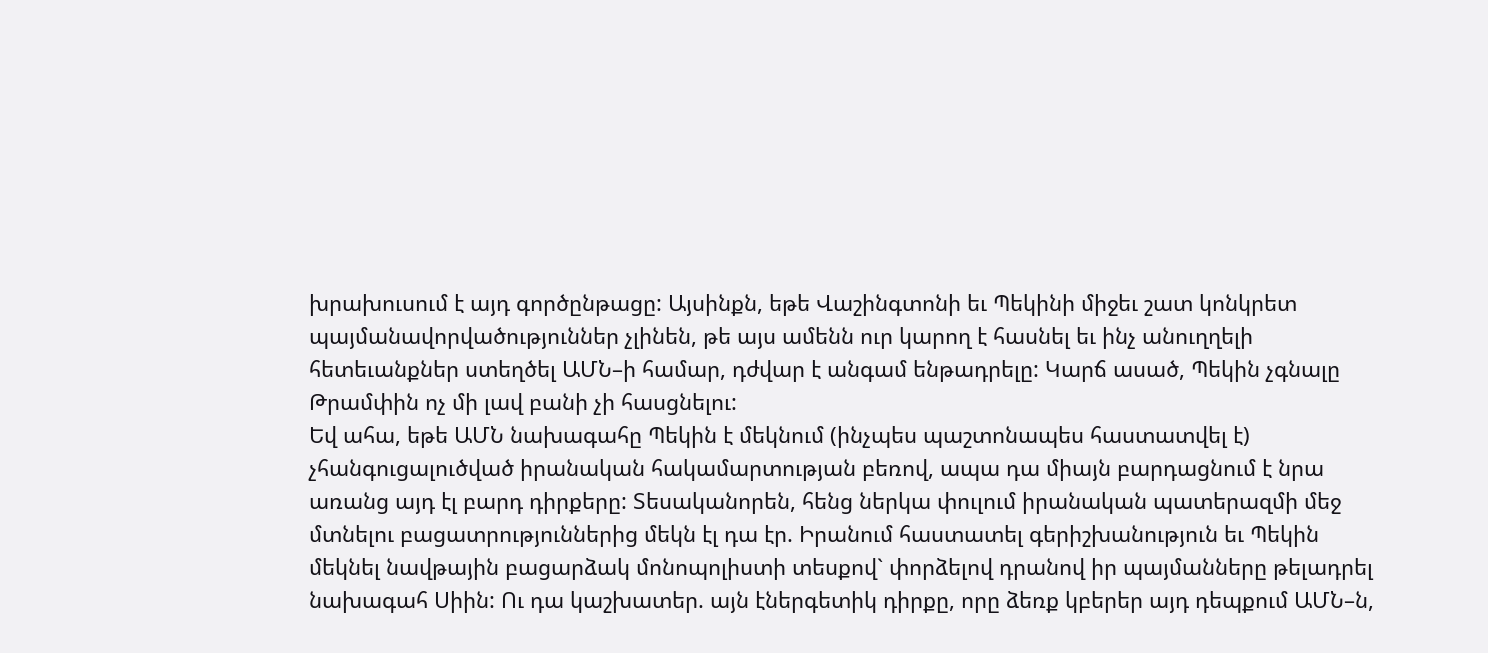խրախուսում է այդ գործընթացը: Այսինքն, եթե Վաշինգտոնի եւ Պեկինի միջեւ շատ կոնկրետ պայմանավորվածություններ չլինեն, թե այս ամենն ուր կարող է հասնել եւ ինչ անուղղելի հետեւանքներ ստեղծել ԱՄՆ–ի համար, դժվար է անգամ ենթադրելը: Կարճ ասած, Պեկին չգնալը Թրամփին ոչ մի լավ բանի չի հասցնելու:
Եվ ահա, եթե ԱՄՆ նախագահը Պեկին է մեկնում (ինչպես պաշտոնապես հաստատվել է) չհանգուցալուծված իրանական հակամարտության բեռով, ապա դա միայն բարդացնում է նրա առանց այդ էլ բարդ դիրքերը: Տեսականորեն, հենց ներկա փուլում իրանական պատերազմի մեջ մտնելու բացատրություններից մեկն էլ դա էր. Իրանում հաստատել գերիշխանություն եւ Պեկին մեկնել նավթային բացարձակ մոնոպոլիստի տեսքով` փորձելով դրանով իր պայմանները թելադրել նախագահ Սիին: Ու դա կաշխատեր. այն էներգետիկ դիրքը, որը ձեռք կբերեր այդ դեպքում ԱՄՆ–ն,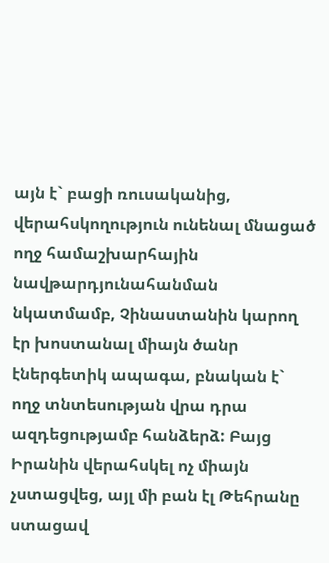այն է` բացի ռուսականից, վերահսկողություն ունենալ մնացած ողջ համաշխարհային նավթարդյունահանման նկատմամբ, Չինաստանին կարող էր խոստանալ միայն ծանր էներգետիկ ապագա, բնական է` ողջ տնտեսության վրա դրա ազդեցությամբ հանձերձ: Բայց Իրանին վերահսկել ոչ միայն չստացվեց, այլ մի բան էլ Թեհրանը ստացավ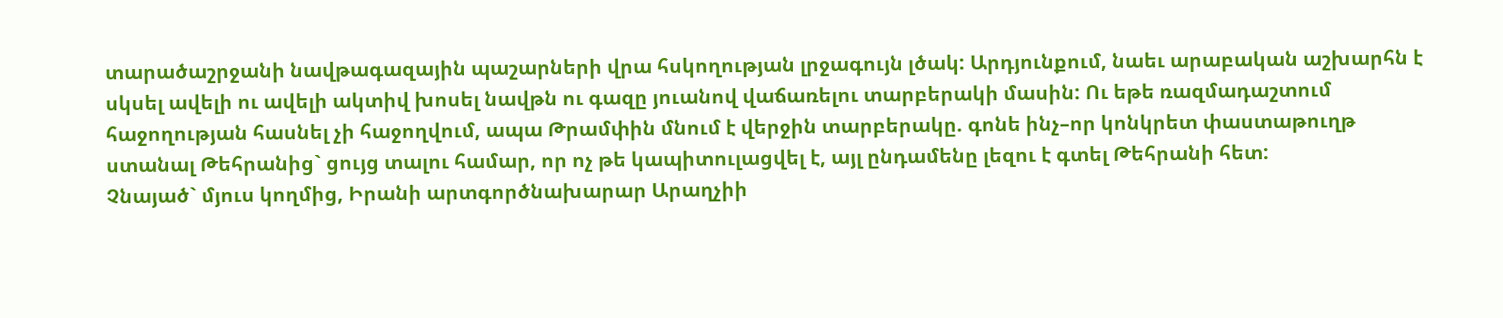տարածաշրջանի նավթագազային պաշարների վրա հսկողության լրջագույն լծակ: Արդյունքում, նաեւ արաբական աշխարհն է սկսել ավելի ու ավելի ակտիվ խոսել նավթն ու գազը յուանով վաճառելու տարբերակի մասին: Ու եթե ռազմադաշտում հաջողության հասնել չի հաջողվում, ապա Թրամփին մնում է վերջին տարբերակը. գոնե ինչ–որ կոնկրետ փաստաթուղթ ստանալ Թեհրանից` ցույց տալու համար, որ ոչ թե կապիտուլացվել է, այլ ընդամենը լեզու է գտել Թեհրանի հետ:
Չնայած` մյուս կողմից, Իրանի արտգործնախարար Արաղչիի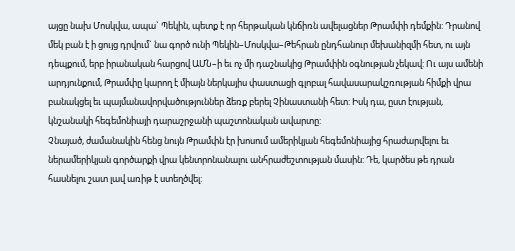այցը նախ Մոսկվա, ապա` Պեկին, պետք է որ հերթական կնճիռն ավելացներ Թրամփի դեմքին: Դրանով մեկ բան է ի ցույց դրվում` նա գործ ունի Պեկին–Մոսկվա–Թեհրան ընդհանուր մեխանիզմի հետ, ու այն դեպքում, երբ իրանական հարցով ԱՄՆ–ի եւ ոչ մի դաշնակից Թրամփին օգնության չեկավ: Ու այս ամենի արդյունքում, Թրամփը կարող է միայն ներկայիս փաստացի գլոբալ հավասարակշռության հիմքի վրա բանակցել եւ պայմանավորվածություններ ձեռք բերել Չինաստանի հետ: Իսկ դա, ըստ էության, կնշանակի հեգեմոնիայի դարաշրջանի պաշտոնական ավարտը:
Չնայած, ժամանակին հենց նույն Թրամփն էր խոսում ամերիկյան հեգեմոնիայից հրաժարվելու եւ ներամերիկյան գործարքի վրա կենտրոնանալու անհրաժեշտության մասին: Դե, կարծես թե դրան հասնելու շատ լավ առիթ է ստեղծվել: